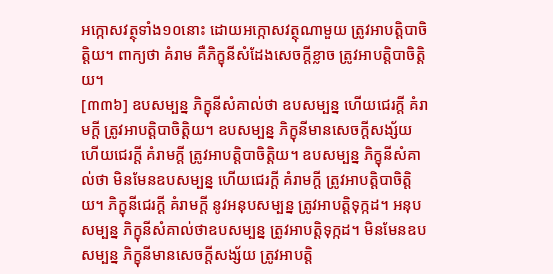អក្កោសវត្ថុទាំង១០នោះ ដោយអក្កោសវត្ថុណាមួយ ត្រូវអាបត្តិបាចិត្តិយ។ ពាក្យថា គំរាម គឺភិក្ខុនីសំដែងសេចក្តីខ្លាច ត្រូវអាបត្តិបាចិត្តិយ។
[៣៣៦] ឧបសម្បន្ន ភិក្ខុនីសំគាល់ថា ឧបសម្បន្ន ហើយជេរក្តី គំរាមក្តី ត្រូវអាបត្តិបាចិត្តិយ។ ឧបសម្បន្ន ភិក្ខុនីមានសេចក្តីសង្ស័យ ហើយជេរក្តី គំរាមក្តី ត្រូវអាបត្តិបាចិត្តិយ។ ឧបសម្បន្ន ភិក្ខុនីសំគាល់ថា មិនមែនឧបសម្បន្ន ហើយជេរក្តី គំរាមក្តី ត្រូវអាបត្តិបាចិត្តិយ។ ភិក្ខុនីជេរក្តី គំរាមក្តី នូវអនុបសម្បន្ន ត្រូវអាបត្តិទុក្កដ។ អនុបសម្បន្ន ភិក្ខុនីសំគាល់ថាឧបសម្បន្ន ត្រូវអាបត្តិទុក្កដ។ មិនមែនឧបសម្បន្ន ភិក្ខុនីមានសេចក្តីសង្ស័យ ត្រូវអាបត្តិ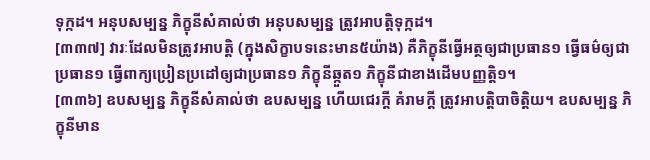ទុក្កដ។ អនុបសម្បន្ន ភិក្ខុនីសំគាល់ថា អនុបសម្បន្ន ត្រូវអាបត្តិទុក្កដ។
[៣៣៧] វារៈដែលមិនត្រូវអាបត្តិ (ក្នុងសិក្ខាបទនេះមាន៥យ៉ាង) គឺភិក្ខុនីធ្វើអត្ថឲ្យជាប្រធាន១ ធ្វើធម៌ឲ្យជាប្រធាន១ ធ្វើពាក្យប្រៀនប្រដៅឲ្យជាប្រធាន១ ភិក្ខុនីឆ្កួត១ ភិក្ខុនីជាខាងដើមបញ្ញត្តិ១។
[៣៣៦] ឧបសម្បន្ន ភិក្ខុនីសំគាល់ថា ឧបសម្បន្ន ហើយជេរក្តី គំរាមក្តី ត្រូវអាបត្តិបាចិត្តិយ។ ឧបសម្បន្ន ភិក្ខុនីមាន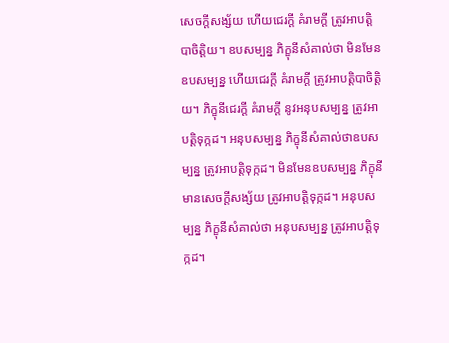សេចក្តីសង្ស័យ ហើយជេរក្តី គំរាមក្តី ត្រូវអាបត្តិបាចិត្តិយ។ ឧបសម្បន្ន ភិក្ខុនីសំគាល់ថា មិនមែនឧបសម្បន្ន ហើយជេរក្តី គំរាមក្តី ត្រូវអាបត្តិបាចិត្តិយ។ ភិក្ខុនីជេរក្តី គំរាមក្តី នូវអនុបសម្បន្ន ត្រូវអាបត្តិទុក្កដ។ អនុបសម្បន្ន ភិក្ខុនីសំគាល់ថាឧបសម្បន្ន ត្រូវអាបត្តិទុក្កដ។ មិនមែនឧបសម្បន្ន ភិក្ខុនីមានសេចក្តីសង្ស័យ ត្រូវអាបត្តិទុក្កដ។ អនុបសម្បន្ន ភិក្ខុនីសំគាល់ថា អនុបសម្បន្ន ត្រូវអាបត្តិទុក្កដ។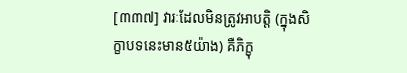[៣៣៧] វារៈដែលមិនត្រូវអាបត្តិ (ក្នុងសិក្ខាបទនេះមាន៥យ៉ាង) គឺភិក្ខុ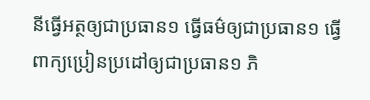នីធ្វើអត្ថឲ្យជាប្រធាន១ ធ្វើធម៌ឲ្យជាប្រធាន១ ធ្វើពាក្យប្រៀនប្រដៅឲ្យជាប្រធាន១ ភិ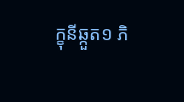ក្ខុនីឆ្កួត១ ភិ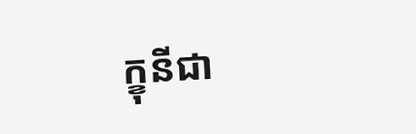ក្ខុនីជា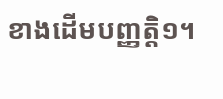ខាងដើមបញ្ញត្តិ១។